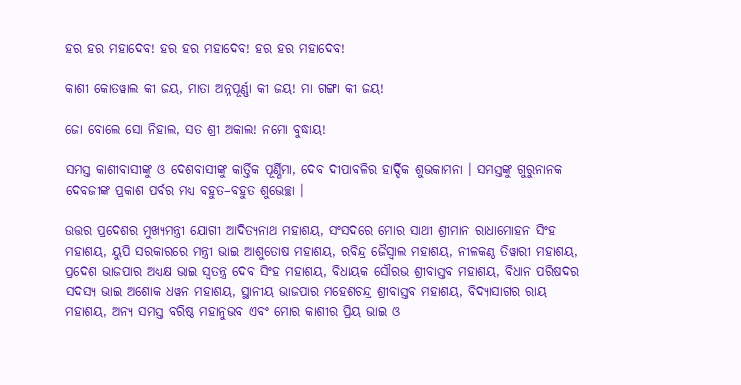ହର ହର ମହାଦେବ! ହର ହର ମହାଦେବ! ହର ହର ମହାଦେବ!

କାଶୀ କୋତୱାଲ କୀ ଜୟ, ମାତା ଅନ୍ନପୂର୍ଣ୍ଣା କୀ ଜୟ! ମା ଗଙ୍ଗା କୀ ଜୟ!

ଜୋ ବୋଲେ ସୋ ନିହାଲ, ସତ ଶ୍ରୀ ଅକାଲ! ନମୋ ବୁଦ୍ଧାୟ!

ସମସ୍ତ କାଶୀବାସୀଙ୍କୁ ଓ ଦେଶବାସୀଙ୍କୁ କାର୍ତ୍ତିକ ପୂର୍ଣ୍ଣିମା, ଦେବ ଦୀପାବଳିର ହାର୍ଦ୍ଦିକ ଶୁଭକାମନା । ସମସ୍ତଙ୍କୁ ଗୁରୁନାନକ ଦେବଜୀଙ୍କ ପ୍ରକାଶ ପର୍ବର ମଧ୍ୟ ବହୁତ–ବହୁତ ଶୁଭେଚ୍ଛା ।

ଉତ୍ତର ପ୍ରଦେଶର ମୁଖ୍ୟମନ୍ତ୍ରୀ ଯୋଗୀ ଆଦିତ୍ୟନାଥ ମହାଶୟ, ସଂସଦରେ ମୋର ସାଥୀ ଶ୍ରୀମାନ ରାଧାମୋହନ ସିଂହ ମହାଶୟ, ୟୁପି ସରକାରରେ ମନ୍ତ୍ରୀ ଭାଇ ଆଶୁତୋଷ ମହାଶୟ, ରବିନ୍ଦ୍ର ଜୈସ୍ୱାଲ ମହାଶୟ, ନୀଳକଣ୍ଠ ତିୱାରୀ ମହାଶୟ, ପ୍ରଦେଶ ଭାଜପାର ଅଧ୍ୟକ୍ଷ ଭାଇ ସ୍ୱତନ୍ତ୍ର ଦେବ ସିଂହ ମହାଶୟ, ବିଧାୟକ ସୌରଭ ଶ୍ରୀବାସ୍ତବ ମହାଶୟ, ବିଧାନ ପରିଷଦର ସଦସ୍ୟ ଭାଇ ଅଶୋକ ଧୱନ ମହାଶୟ, ସ୍ଥାନୀୟ ଭାଜପାର ମହେଶଚନ୍ଦ୍ର ଶ୍ରୀବାସ୍ତବ ମହାଶୟ, ବିଦ୍ୟାସାଗର ରାୟ ମହାଶୟ, ଅନ୍ୟ ସମସ୍ତ ବରିଷ୍ଠ ମହାନୁଭବ ଏବଂ ମୋର କାଶୀର ପ୍ରିୟ ଭାଇ ଓ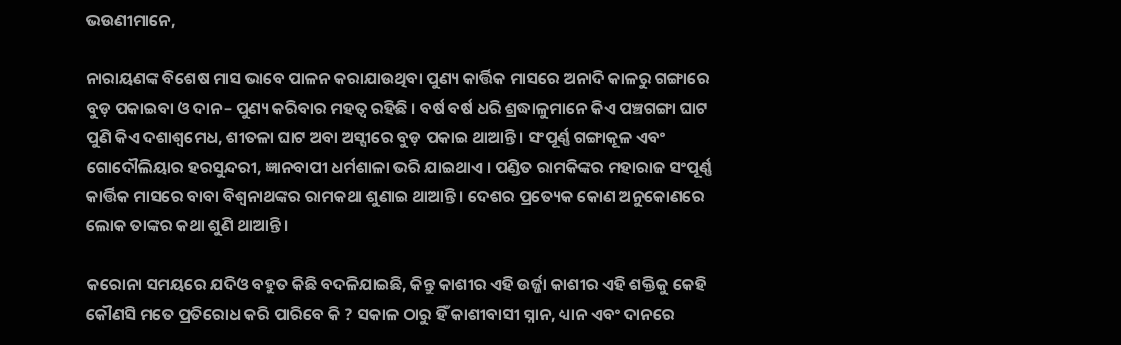ଭଉଣୀମାନେ,

ନାରାୟଣଙ୍କ ବିଶେଷ ମାସ ଭାବେ ପାଳନ କରାଯାଉଥିବା ପୁଣ୍ୟ କାର୍ତ୍ତିକ ମାସରେ ଅନାଦି କାଳରୁ ଗଙ୍ଗାରେ ବୁଡ଼ ପକାଇବା ଓ ଦାନ– ପୁଣ୍ୟ କରିବାର ମହତ୍ୱ ରହିଛି । ବର୍ଷ ବର୍ଷ ଧରି ଶ୍ରଦ୍ଧାଳୁମାନେ କିଏ ପଞ୍ଚଗଙ୍ଗା ଘାଟ ପୁଣି କିଏ ଦଶାଶ୍ୱମେଧ, ଶୀତଳା ଘାଟ ଅବା ଅସ୍ସୀରେ ବୁଡ଼ ପକାଇ ଥାଆନ୍ତି । ସଂପୂର୍ଣ୍ଣ ଗଙ୍ଗାକୂଳ ଏବଂ ଗୋଦୌଲିୟାର ହରସୁନ୍ଦରୀ, ଜ୍ଞାନବାପୀ ଧର୍ମଶାଳା ଭରି ଯାଇଥାଏ । ପଣ୍ଡିତ ରାମକିଙ୍କର ମହାରାଜ ସଂପୂର୍ଣ୍ଣ କାର୍ତ୍ତିକ ମାସରେ ବାବା ବିଶ୍ୱନାଥଙ୍କର ରାମକଥା ଶୁଣାଇ ଥାଆନ୍ତି । ଦେଶର ପ୍ରତ୍ୟେକ କୋଣ ଅନୁକୋଣରେ ଲୋକ ତାଙ୍କର କଥା ଶୁଣି ଥାଆନ୍ତି ।

କରୋନା ସମୟରେ ଯଦିଓ ବହୁତ କିଛି ବଦଳିଯାଇଛି, କିନ୍ତୁ କାଶୀର ଏହି ଉର୍ଜ୍ଜା କାଶୀର ଏହି ଶକ୍ତିକୁ କେହି କୌଣସି ମତେ ପ୍ରତିରୋଧ କରି ପାରିବେ କି ? ସକାଳ ଠାରୁ ହିଁ କାଶୀବାସୀ ସ୍ନାନ, ଧ୍ୟାନ ଏବଂ ଦାନରେ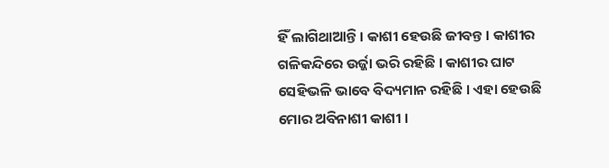ହିଁ ଲାଗିଥାଆନ୍ତି । କାଶୀ ହେଉଛି ଜୀବନ୍ତ । କାଶୀର ଗଳିକନ୍ଦିରେ ଉର୍ଜ୍ଜା ଭରି ରହିଛି । କାଶୀର ଘାଟ ସେହିଭଳି ଭାବେ ବିଦ୍ୟମାନ ରହିଛି । ଏହା ହେଉଛି ମୋର ଅବିନାଶୀ କାଶୀ ।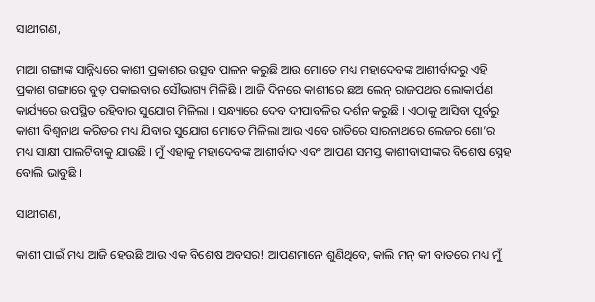ସାଥୀଗଣ,

ମାଆ ଗଙ୍ଗାଙ୍କ ସାନ୍ନିଧ୍ୟରେ କାଶୀ ପ୍ରକାଶର ଉତ୍ସବ ପାଳନ କରୁଛି ଆଉ ମୋତେ ମଧ୍ୟ ମହାଦେବଙ୍କ ଆଶୀର୍ବାଦରୁ ଏହି ପ୍ରକାଶ ଗଙ୍ଗାରେ ବୁଡ଼ ପକାଇବାର ସୌଭାଗ୍ୟ ମିଳିଛି । ଆଜି ଦିନରେ କାଶୀରେ ଛଅ ଲେନ୍ ରାଜପଥର ଲୋକାର୍ପଣ କାର୍ଯ୍ୟରେ ଉପସ୍ଥିତ ରହିବାର ସୁଯୋଗ ମିଳିଲା । ସନ୍ଧ୍ୟାରେ ଦେବ ଦୀପାବଳିର ଦର୍ଶନ କରୁଛି । ଏଠାକୁ ଆସିବା ପୂର୍ବରୁ କାଶୀ ବିଶ୍ୱନାଥ କରିଡର ମଧ୍ୟ ଯିବାର ସୁଯୋଗ ମୋତେ ମିଳିଲା ଆଉ ଏବେ ରାତିରେ ସାରନାଥରେ ଲେଜର ଶୋ’ର ମଧ୍ୟ ସାକ୍ଷୀ ପାଲଟିବାକୁ ଯାଉଛି । ମୁଁ ଏହାକୁ ମହାଦେବଙ୍କ ଆଶୀର୍ବାଦ ଏବଂ ଆପଣ ସମସ୍ତ କାଶୀବାସୀଙ୍କର ବିଶେଷ ସ୍ନେହ ବୋଲି ଭାବୁଛି ।

ସାଥୀଗଣ,

କାଶୀ ପାଇଁ ମଧ୍ୟ ଆଜି ହେଉଛି ଆଉ ଏକ ବିଶେଷ ଅବସର! ଆପଣମାନେ ଶୁଣିଥିବେ, କାଲି ମନ୍ କୀ ବାତରେ ମଧ୍ୟ ମୁଁ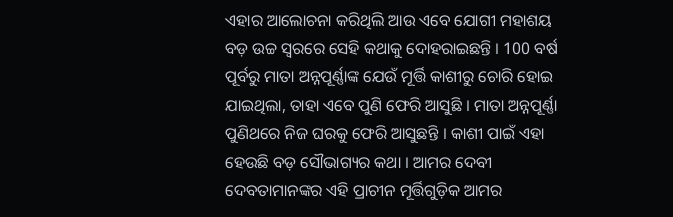ଏହାର ଆଲୋଚନା କରିଥିଲି ଆଉ ଏବେ ଯୋଗୀ ମହାଶୟ ବଡ଼ ଉଚ୍ଚ ସ୍ୱରରେ ସେହି କଥାକୁ ଦୋହରାଇଛନ୍ତି । 100 ବର୍ଷ ପୂର୍ବରୁ ମାତା ଅନ୍ନପୂର୍ଣ୍ଣାଙ୍କ ଯେଉଁ ମୂର୍ତ୍ତି କାଶୀରୁ ଚୋରି ହୋଇ ଯାଇଥିଲା, ତାହା ଏବେ ପୁଣି ଫେରି ଆସୁଛି । ମାତା ଅନ୍ନପୂର୍ଣ୍ଣା ପୁଣିଥରେ ନିଜ ଘରକୁ ଫେରି ଆସୁଛନ୍ତି । କାଶୀ ପାଇଁ ଏହା ହେଉଛି ବଡ଼ ସୌଭାଗ୍ୟର କଥା । ଆମର ଦେବୀ ଦେବତାମାନଙ୍କର ଏହି ପ୍ରାଚୀନ ମୂର୍ତ୍ତିଗୁଡ଼ିକ ଆମର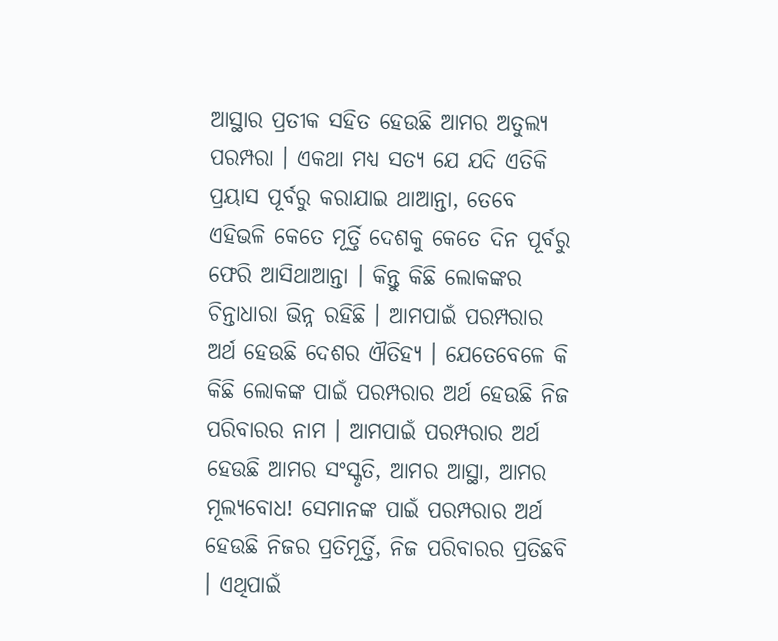ଆସ୍ଥାର ପ୍ରତୀକ ସହିତ ହେଉଛି ଆମର ଅତୁଲ୍ୟ ପରମ୍ପରା । ଏକଥା ମଧ୍ୟ ସତ୍ୟ ଯେ ଯଦି ଏତିକି ପ୍ରୟାସ ପୂର୍ବରୁ କରାଯାଇ ଥାଆନ୍ତା, ତେବେ ଏହିଭଳି କେତେ ମୂର୍ତ୍ତି ଦେଶକୁ କେତେ ଦିନ ପୂର୍ବରୁ ଫେରି ଆସିଥାଆନ୍ତା । କିନ୍ତୁ କିଛି ଲୋକଙ୍କର ଚିନ୍ତାଧାରା ଭିନ୍ନ ରହିଛି । ଆମପାଇଁ ପରମ୍ପରାର ଅର୍ଥ ହେଉଛି ଦେଶର ଐତିହ୍ୟ । ଯେତେବେଳେ କି କିଛି ଲୋକଙ୍କ ପାଇଁ ପରମ୍ପରାର ଅର୍ଥ ହେଉଛି ନିଜ ପରିବାରର ନାମ । ଆମପାଇଁ ପରମ୍ପରାର ଅର୍ଥ ହେଉଛି ଆମର ସଂସ୍କୃତି, ଆମର ଆସ୍ଥା, ଆମର ମୂଲ୍ୟବୋଧ! ସେମାନଙ୍କ ପାଇଁ ପରମ୍ପରାର ଅର୍ଥ ହେଉଛି ନିଜର ପ୍ରତିମୂର୍ତ୍ତି, ନିଜ ପରିବାରର ପ୍ରତିଛବି । ଏଥିପାଇଁ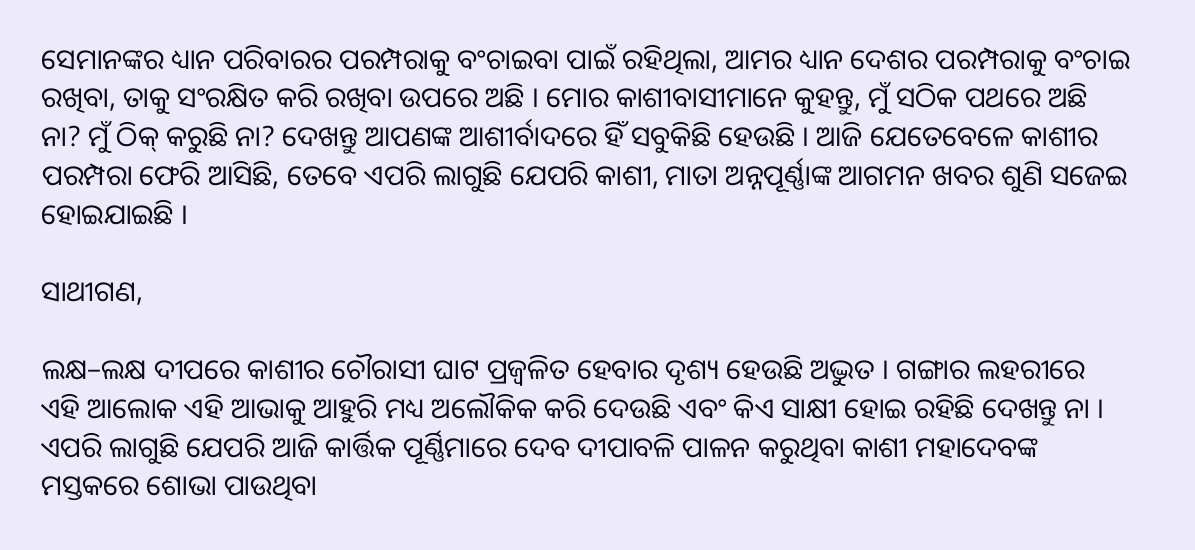ସେମାନଙ୍କର ଧ୍ୟାନ ପରିବାରର ପରମ୍ପରାକୁ ବଂଚାଇବା ପାଇଁ ରହିଥିଲା, ଆମର ଧ୍ୟାନ ଦେଶର ପରମ୍ପରାକୁ ବଂଚାଇ ରଖିବା, ତାକୁ ସଂରକ୍ଷିତ କରି ରଖିବା ଉପରେ ଅଛି । ମୋର କାଶୀବାସୀମାନେ କୁହନ୍ତୁ, ମୁଁ ସଠିକ ପଥରେ ଅଛି ନା? ମୁଁ ଠିକ୍ କରୁଛି ନା? ଦେଖନ୍ତୁ ଆପଣଙ୍କ ଆଶୀର୍ବାଦରେ ହିଁ ସବୁକିଛି ହେଉଛି । ଆଜି ଯେତେବେଳେ କାଶୀର ପରମ୍ପରା ଫେରି ଆସିଛି, ତେବେ ଏପରି ଲାଗୁଛି ଯେପରି କାଶୀ, ମାତା ଅନ୍ନପୂର୍ଣ୍ଣାଙ୍କ ଆଗମନ ଖବର ଶୁଣି ସଜେଇ ହୋଇଯାଇଛି ।

ସାଥୀଗଣ,

ଲକ୍ଷ–ଲକ୍ଷ ଦୀପରେ କାଶୀର ଚୌରାସୀ ଘାଟ ପ୍ରଜ୍ୱଳିତ ହେବାର ଦୃଶ୍ୟ ହେଉଛି ଅଦ୍ଭୁତ । ଗଙ୍ଗାର ଲହରୀରେ ଏହି ଆଲୋକ ଏହି ଆଭାକୁ ଆହୁରି ମଧ୍ୟ ଅଲୌକିକ କରି ଦେଉଛି ଏବଂ କିଏ ସାକ୍ଷୀ ହୋଇ ରହିଛି ଦେଖନ୍ତୁ ନା । ଏପରି ଲାଗୁଛି ଯେପରି ଆଜି କାର୍ତ୍ତିକ ପୂର୍ଣ୍ଣିମାରେ ଦେବ ଦୀପାବଳି ପାଳନ କରୁଥିବା କାଶୀ ମହାଦେବଙ୍କ ମସ୍ତକରେ ଶୋଭା ପାଉଥିବା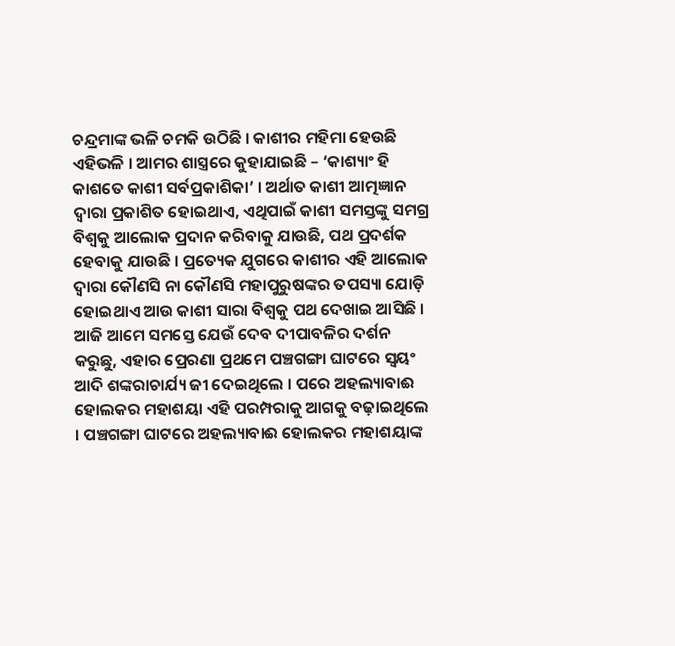ଚନ୍ଦ୍ରମାଙ୍କ ଭଳି ଚମକି ଉଠିଛି । କାଶୀର ମହିମା ହେଉଛି ଏହିଭଳି । ଆମର ଶାସ୍ତ୍ରରେ କୁହାଯାଇଛି – ‘କାଶ୍ୟାଂ ହି କାଶତେ କାଶୀ ସର୍ବପ୍ରକାଶିକା’ । ଅର୍ଥାତ କାଶୀ ଆତ୍ମଜ୍ଞାନ ଦ୍ୱାରା ପ୍ରକାଶିତ ହୋଇଥାଏ, ଏଥିପାଇଁ କାଶୀ ସମସ୍ତଙ୍କୁ ସମଗ୍ର ବିଶ୍ୱକୁ ଆଲୋକ ପ୍ରଦାନ କରିବାକୁ ଯାଉଛି, ପଥ ପ୍ରଦର୍ଶକ ହେବାକୁ ଯାଉଛି । ପ୍ରତ୍ୟେକ ଯୁଗରେ କାଶୀର ଏହି ଆଲୋକ ଦ୍ୱାରା କୌଣସି ନା କୌଣସି ମହାପୁରୁଷଙ୍କର ତପସ୍ୟା ଯୋଡ଼ି ହୋଇଥାଏ ଆଉ କାଶୀ ସାରା ବିଶ୍ୱକୁ ପଥ ଦେଖାଇ ଆସିଛି । ଆଜି ଆମେ ସମସ୍ତେ ଯେଉଁ ଦେବ ଦୀପାବଳିର ଦର୍ଶନ କରୁଛୁ, ଏହାର ପ୍ରେରଣା ପ୍ରଥମେ ପଞ୍ଚଗଙ୍ଗା ଘାଟରେ ସ୍ୱୟଂ ଆଦି ଶଙ୍କରାଚାର୍ଯ୍ୟ ଜୀ ଦେଇଥିଲେ । ପରେ ଅହଲ୍ୟାବାଈ ହୋଲକର ମହାଶୟା ଏହି ପରମ୍ପରାକୁ ଆଗକୁ ବଢ଼ାଇଥିଲେ । ପଞ୍ଚଗଙ୍ଗା ଘାଟରେ ଅହଲ୍ୟାବାଈ ହୋଲକର ମହାଶୟାଙ୍କ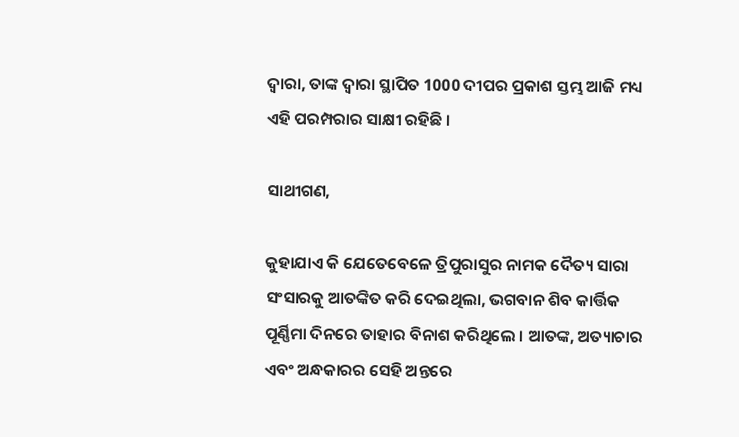ଦ୍ୱାରା, ତାଙ୍କ ଦ୍ୱାରା ସ୍ଥାପିତ 1000 ଦୀପର ପ୍ରକାଶ ସ୍ତମ୍ଭ ଆଜି ମଧ୍ୟ ଏହି ପରମ୍ପରାର ସାକ୍ଷୀ ରହିଛି ।

ସାଥୀଗଣ,

କୁହାଯାଏ କି ଯେତେବେଳେ ତ୍ରିପୁରାସୁର ନାମକ ଦୈତ୍ୟ ସାରା ସଂସାରକୁ ଆତଙ୍କିତ କରି ଦେଇଥିଲା, ଭଗବାନ ଶିବ କାର୍ତ୍ତିକ ପୂର୍ଣ୍ଣିମା ଦିନରେ ତାହାର ବିନାଶ କରିଥିଲେ । ଆତଙ୍କ, ଅତ୍ୟାଚାର ଏବଂ ଅନ୍ଧକାରର ସେହି ଅନ୍ତରେ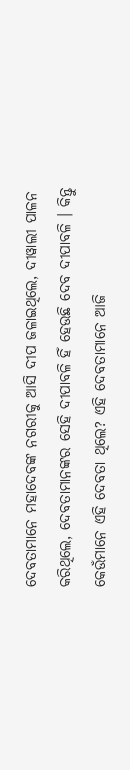ଦେବତାମାନେ ମହାଦେବଙ୍କ ନଗରୀକୁ ଆସି ଦୀପ ଜଳାଇଥିଲେ, ଦୀୱାଲୀ ପାଳନ କରିଥିଲେ, ଦେବତାମାନଙ୍କର ସେହି ଦୀପାବଳି ହିଁ ହେଉଛି ଦେବ ଦୀପାବଳି । କିନ୍ତୁ କେଉଁମାନେ ଏହି ଦେବତା ଥିଲେ? ଏହି ଦେବତାମାନେ ଆଜି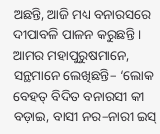ଅଛନ୍ତି, ଆଜି ମଧ୍ୟ ବନାରସରେ ଦୀପାବଳି ପାଳନ କରୁଛନ୍ତି । ଆମର ମହାପୁରୁଷମାନେ, ସନ୍ଥମାନେ ଲେଖିଛନ୍ତି– ‘ଲୋକ ବେହତ୍ ବିଦିତ ବନାରସୀ କୀ ବଡ଼ାଇ, ବାସୀ ନର–ନାରୀ ଇସ୍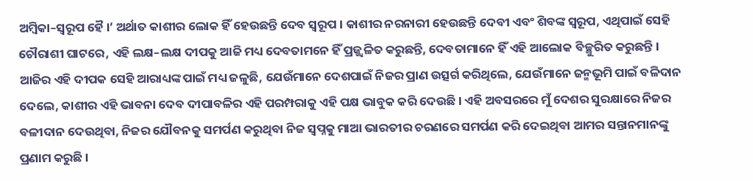ଅମ୍ବିକା–ସ୍ୱରୂପ ହୈ ।’ ଅର୍ଥାତ କାଶୀର ଲୋକ ହିଁ ହେଉଛନ୍ତି ଦେବ ସ୍ୱରୂପ । କାଶୀର ନରନାରୀ ହେଉଛନ୍ତି ଦେବୀ ଏବଂ ଶିବଙ୍କ ସ୍ୱରୂପ, ଏଥିପାଇଁ ସେହି ଚୌରାଶୀ ଘାଟରେ, ଏହି ଲକ୍ଷ–ଲକ୍ଷ ଦୀପକୁ ଆଜି ମଧ୍ୟ ଦେବତାମନେ ହିଁ ପ୍ରଜ୍ଜ୍ୱଳିତ କରୁଛନ୍ତି, ଦେବତାମାନେ ହିଁ ଏହି ଆଲୋକ ବିଚ୍ଛୁରିତ କରୁଛନ୍ତି । ଆଜିର ଏହି ଦୀପକ ସେହି ଆରାଧ୍ୟଙ୍କ ପାଇଁ ମଧ୍ୟ ଜଳୁଛି, ଯେଉଁମାନେ ଦେଶପାଇଁ ନିଜର ପ୍ରାଣ ଉତ୍ସର୍ଗ କରିଥିଲେ, ଯେଉଁମାନେ ଜନ୍ମଭୂମି ପାଇଁ ବଳିଦାନ ଦେଲେ, କାଶୀର ଏହି ଭାବନା ଦେବ ଦୀପାବଳିର ଏହି ପରମ୍ପରାକୁ ଏହି ପକ୍ଷ ଭାବୁକ କରି ଦେଉଛି । ଏହି ଅବସରରେ ମୁଁ ଦେଶର ସୁରକ୍ଷାରେ ନିଜର ବଳୀଦାନ ଦେଉଥିବା, ନିଜର ଯୌବନକୁ ସମର୍ପଣ କରୁଥିବା ନିଜ ସ୍ୱପ୍ନକୁ ମାଆ ଭାରତୀର ଚରଣରେ ସମର୍ପଣ କରି ଦେଇଥିବା ଆମର ସନ୍ତାନମାନଙ୍କୁ ପ୍ରଣାମ କରୁଛି ।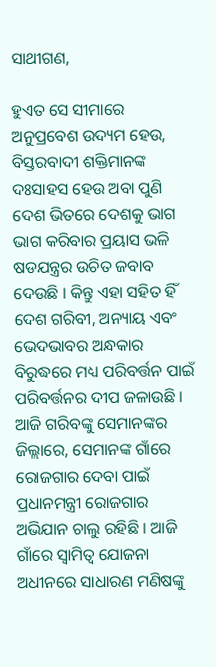ସାଥୀଗଣ,

ହୁଏତ ସେ ସୀମାରେ ଅନୁପ୍ରବେଶ ଉଦ୍ୟମ ହେଉ, ବିସ୍ତରବାଦୀ ଶକ୍ତିମାନଙ୍କ ଦଃସାହସ ହେଉ ଅବା ପୁଣି ଦେଶ ଭିତରେ ଦେଶକୁ ଭାଗ ଭାଗ କରିବାର ପ୍ରୟାସ ଭଳି ଷଡଯନ୍ତ୍ରର ଉଚିତ ଜବାବ ଦେଉଛି । କିନ୍ତୁ ଏହା ସହିତ ହିଁ ଦେଶ ଗରିବୀ, ଅନ୍ୟାୟ ଏବଂ ଭେଦଭାବର ଅନ୍ଧକାର ବିରୁଦ୍ଧରେ ମଧ୍ୟ ପରିବର୍ତ୍ତନ ପାଇଁ ପରିବର୍ତ୍ତନର ଦୀପ ଜଳାଉଛି । ଆଜି ଗରିବଙ୍କୁ ସେମାନଙ୍କର ଜିଲ୍ଲାରେ, ସେମାନଙ୍କ ଗାଁରେ ରୋଜଗାର ଦେବା ପାଇଁ  ପ୍ରଧାନମନ୍ତ୍ରୀ ରୋଜଗାର ଅଭିଯାନ ଚାଲୁ ରହିଛି । ଆଜି ଗାଁରେ ସ୍ୱାମିତ୍ୱ ଯୋଜନା ଅଧୀନରେ ସାଧାରଣ ମଣିଷଙ୍କୁ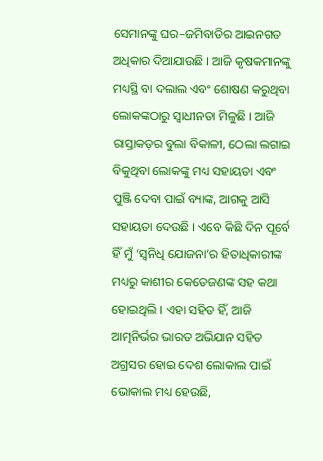ସେମାନଙ୍କୁ ଘର–ଜମିବାଡିର ଆଇନଗତ ଅଧିକାର ଦିଆଯାଉଛି । ଆଜି କୃଷକମାନଙ୍କୁ ମଧ୍ୟସ୍ଥି ବା ଦଲାଲ ଏବଂ ଶୋଷଣ କରୁଥିବା ଲୋକଙ୍କଠାରୁ ସ୍ୱାଧୀନତା ମିଳୁଛି । ଆଜି ରାସ୍ତାକଡ଼ର ବୁଲା ବିକାଳୀ, ଠେଲା ଲଗାଇ ବିକୁଥିବା ଲୋକଙ୍କୁ ମଧ୍ୟ ସହାୟତା ଏବଂ ପୁଞ୍ଜି ଦେବା ପାଇଁ ବ୍ୟାଙ୍କ, ଆଗକୁ ଆସି ସହାୟତା ଦେଉଛି । ଏବେ କିଛି ଦିନ ପୂର୍ବେ ହିଁ ମୁଁ ‘ସ୍ୱନିଧି ଯୋଜନା’ର ହିତାଧିକାରୀଙ୍କ ମଧ୍ୟରୁ କାଶୀର କେତେଜଣଙ୍କ ସହ କଥା ହୋଇଥିଲି । ଏହା ସହିତ ହିଁ, ଆଜି ଆତ୍ମନିର୍ଭର ଭାରତ ଅଭିଯାନ ସହିତ ଅଗ୍ରସର ହୋଇ ଦେଶ ଲୋକାଲ ପାଇଁ ଭୋକାଲ ମଧ୍ୟ ହେଉଛି,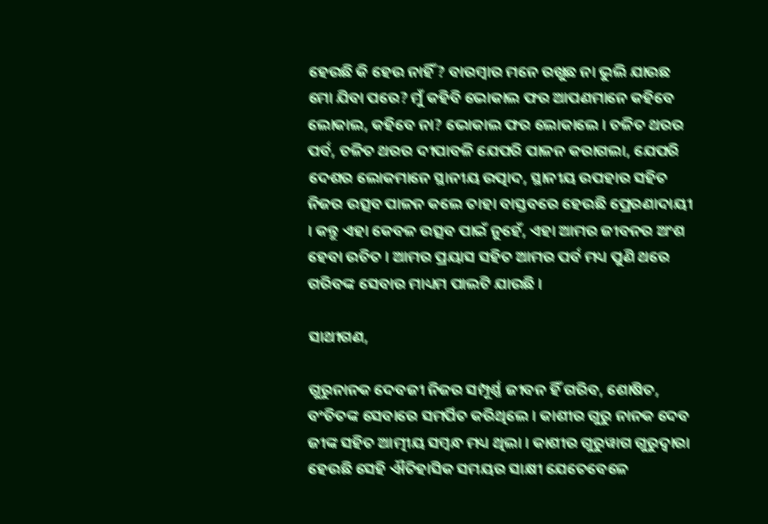ହେଉଛି କି ହେଉ ନାହିଁ? ବାରମ୍ବାର ମନେ ରଖୁଛ ନା ଭୁଲି ଯାଉଛ ମୋ ଯିବା ପରେ? ମୁଁ କହିବି ଭୋକାଲ ଫର ଆପଣମାନେ କହିବେ ଲୋକାଲ, କହିବେ ନା? ଭୋକାଲ ଫର ଲୋକାଲେ । ଚଳିତ ଥରର ପର୍ବ, ଚଳିତ ଥରର ଦୀପାବଳି ଯେପରି ପାଳନ କରାଗଲା, ଯେପରି ଦେଶର ଲୋକମାନେ ସ୍ଥାନୀୟ ଉତ୍ପାଦ, ସ୍ଥାନୀୟ ଉପହାର ସହିତ ନିଜର ଉତ୍ସବ ପାଳନ କଲେ ତାହା ବାସ୍ତବରେ ହେଉଛି ପ୍ରେରଣାଦାୟୀ । କନ୍ତୁ ଏହା କେବଳ ଉତ୍ସବ ପାଇଁ ନୁହେଁ, ଏହା ଆମର ଜୀବନର ଅଂଶ ହେବା ଉଚିତ । ଆମର ପ୍ରୟାସ ସହିତ ଆମର ପର୍ବ ମଧ୍ୟ ପୁଣି ଥରେ ଗରିବଙ୍କ ସେବାର ମାଧ୍ୟମ ପାଲଟି ଯାଉଛି ।

ସାଥୀଗଣ,

ଗୁରୁନାନକ ଦେବଜୀ ନିଜର ସମ୍ପୂର୍ଣ୍ଣ ଜୀବନ ହିଁ ଗରିବ, ଶୋଷିତ, ବଂଚିତଙ୍କ ସେବାରେ ସମର୍ପିତ କରିଥିଲେ । କାଶୀର ଗୁରୁ ନାନକ ଦେବ ଜୀଙ୍କ ସହିତ ଆତ୍ମୀୟ ସମ୍ବନ୍ଧ ମଧ୍ୟ ଥିଲା । କାଶୀର ଗୁରୁୱାଗ ଗୁରୁଦ୍ୱାରା ହେଉଛି ସେହି ଐତିହାସିକ ସମୟର ସାକ୍ଷୀ ଯେତେବେଳେ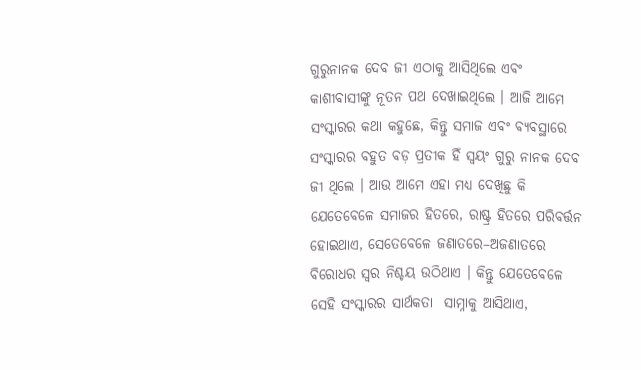ଗୁରୁନାନକ ଦେବ ଜୀ ଏଠାକୁ ଆସିଥିଲେ ଏବଂ କାଶୀବାସୀଙ୍କୁ ନୂତନ ପଥ ଦେଖାଇଥିଲେ । ଆଜି ଆମେ ସଂସ୍କାରର କଥା କହୁଛେ, କିନ୍ତୁ ସମାଜ ଏବଂ ବ୍ୟବସ୍ଥାରେ ସଂସ୍କାରର ବହୁତ ବଡ଼ ପ୍ରତୀକ ହିଁ ସ୍ୱୟଂ ଗୁରୁ ନାନକ ଦେବ ଜୀ ଥିଲେ । ଆଉ ଆମେ ଏହା ମଧ୍ୟ ଦେଖିଛୁ କି ଯେତେବେଳେ ସମାଜର ହିତରେ, ରାଷ୍ଟ୍ର ହିତରେ ପରିବର୍ତ୍ତନ ହୋଇଥାଏ, ସେତେବେଳେ ଜଣାତରେ–ଅଜଣାତରେ ବିରୋଧର ସ୍ୱର ନିଶ୍ଚୟ ଉଠିଥାଏ । କିନ୍ତୁ ଯେତେବେଳେ ସେହି ସଂସ୍କାରର ସାର୍ଥକତା  ସାମ୍ନାକୁ ଆସିଥାଏ,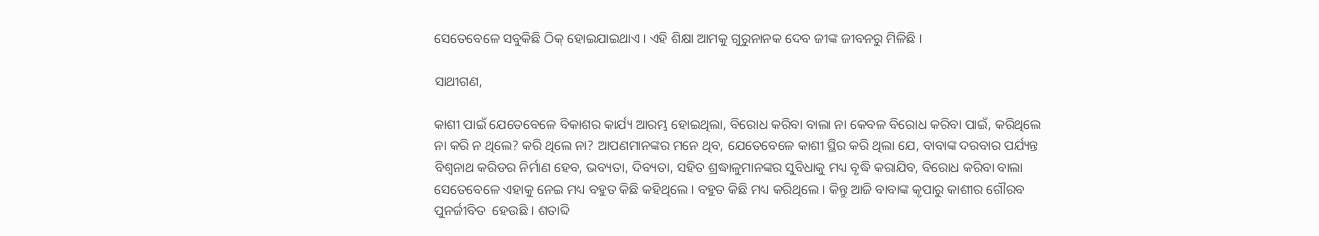ସେତେବେଳେ ସବୁକିଛି ଠିକ୍ ହୋଇଯାଇଥାଏ । ଏହି ଶିକ୍ଷା ଆମକୁ ଗୁରୁନାନକ ଦେବ ଜୀଙ୍କ ଜୀବନରୁ ମିଳିଛି ।

ସାଥୀଗଣ,

କାଶୀ ପାଇଁ ଯେତେବେଳେ ବିକାଶର କାର୍ଯ୍ୟ ଆରମ୍ଭ ହୋଇଥିଲା, ବିରୋଧ କରିବା ବାଲା ନା କେବଳ ବିରୋଧ କରିବା ପାଇଁ, କରିଥିଲେ ନା କରି ନ ଥିଲେ? କରି ଥିଲେ ନା? ଆପଣମାନଙ୍କର ମନେ ଥିବ, ଯେତେବେଳେ କାଶୀ ସ୍ଥିର କରି ଥିଲା ଯେ, ବାବାଙ୍କ ଦରବାର ପର୍ଯ୍ୟନ୍ତ ବିଶ୍ୱନାଥ କରିଡର ନିର୍ମାଣ ହେବ, ଭବ୍ୟତା, ଦିବ୍ୟତା, ସହିତ ଶ୍ରଦ୍ଧାଳୁମାନଙ୍କର ସୁବିଧାକୁ ମଧ୍ୟ ବୃଦ୍ଧି କରାଯିବ, ବିରୋଧ କରିବା ବାଲା ସେତେବେଳେ ଏହାକୁ ନେଇ ମଧ୍ୟ ବହୁତ କିଛି କହିଥିଲେ । ବହୁତ କିଛି ମଧ୍ୟ କରିଥିଲେ । କିନ୍ତୁ ଆଜି ବାବାଙ୍କ କୃପାରୁ କାଶୀର ଗୌରବ ପୁନର୍ଜୀବିତ  ହେଉଛି । ଶତାବ୍ଦି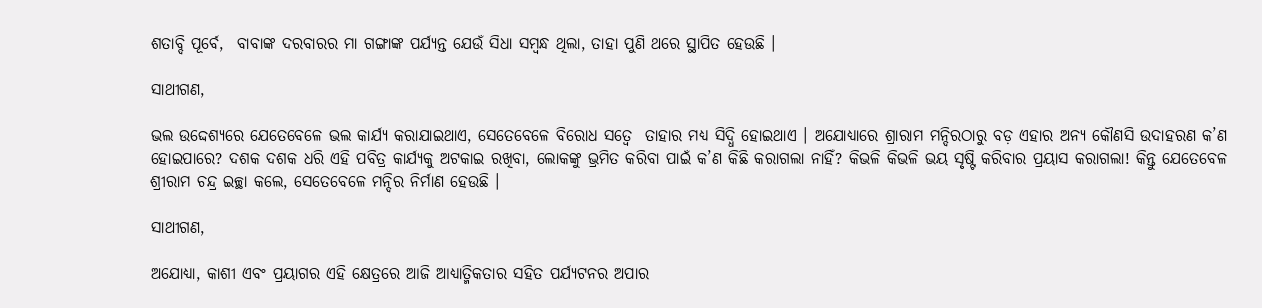ଶତାବ୍ଦି ପୂର୍ବେ,  ବାବାଙ୍କ ଦରବାରର ମା ଗଙ୍ଗାଙ୍କ ପର୍ଯ୍ୟନ୍ତ ଯେଉଁ ସିଧା ସମ୍ବନ୍ଧ ଥିଲା, ତାହା ପୁଣି ଥରେ ସ୍ଥାପିତ ହେଉଛି ।

ସାଥୀଗଣ,

ଭଲ ଉଦ୍ଦେଶ୍ୟରେ ଯେତେବେଳେ ଭଲ କାର୍ଯ୍ୟ କରାଯାଇଥାଏ, ସେତେବେଳେ ବିରୋଧ ସତ୍ୱେ  ତାହାର ମଧ୍ୟ ସିଦ୍ଧି ହୋଇଥାଏ । ଅଯୋଧ୍ୟାରେ ଶ୍ରାରାମ ମନ୍ଦିରଠାରୁ ବଡ଼ ଏହାର ଅନ୍ୟ କୌଣସି ଉଦାହରଣ କ’ଣ ହୋଇପାରେ? ଦଶକ ଦଶକ ଧରି ଏହି ପବିତ୍ର କାର୍ଯ୍ୟକୁ ଅଟକାଇ ରଖିବା, ଲୋକଙ୍କୁ ଭ୍ରମିତ କରିବା ପାଇଁ କ’ଣ କିଛି କରାଗଲା ନାହିଁ? କିଭଳି କିଭଳି ଭୟ ସୃଷ୍ଟି କରିବାର ପ୍ରୟାସ କରାଗଲା! କିନ୍ତୁ ଯେତେବେଳ ଶ୍ରୀରାମ ଚନ୍ଦ୍ର ଇଚ୍ଛା କଲେ, ସେତେବେଳେ ମନ୍ଦିର ନିର୍ମାଣ ହେଉଛି ।

ସାଥୀଗଣ,

ଅଯୋଧ୍ୟା, କାଶୀ ଏବଂ ପ୍ରୟାଗର ଏହି କ୍ଷେତ୍ରରେ ଆଜି ଆଧ୍ୟାତ୍ମିକତାର ସହିତ ପର୍ଯ୍ୟଟନର ଅପାର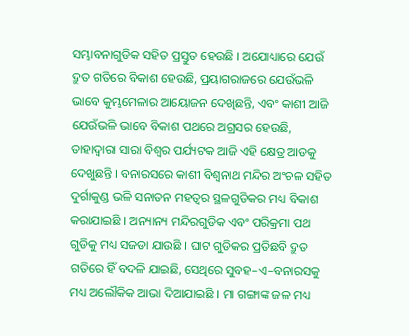ସମ୍ଭାବନାଗୁଡିକ ସହିତ ପ୍ରସ୍ତୁତ ହେଉଛି । ଅଯୋଧ୍ୟାରେ ଯେଉଁ ଦ୍ରୁତ ଗତିରେ ବିକାଶ ହେଉଛି, ପ୍ରୟାଗରାଜରେ ଯେଉଁଭଳି ଭାବେ କୁମ୍ଭମେଳାର ଆୟୋଜନ ଦେଖିଛନ୍ତି, ଏବଂ କାଶୀ ଆଜି ଯେଉଁଭଳି ଭାବେ ବିକାଶ ପଥରେ ଅଗ୍ରସର ହେଉଛି, ତାହାଦ୍ୱାରା ସାରା ବିଶ୍ୱର ପର୍ଯ୍ୟଟକ ଆଜି ଏହି କ୍ଷେତ୍ର ଆଡକୁ ଦେଖୁଛନ୍ତି । ବନାରସରେ କାଶୀ ବିଶ୍ୱନାଥ ମନ୍ଦିର ଅଂଚଳ ସହିତ ଦୁର୍ଗାକୁଣ୍ଡ ଭଳି ସନାତନ ମହତ୍ୱର ସ୍ଥଳଗୁଡିକର ମଧ୍ୟ ବିକାଶ କରାଯାଇଛି । ଅନ୍ୟାନ୍ୟ ମନ୍ଦିରଗୁଡିକ ଏବଂ ପରିକ୍ରମା ପଥ ଗୁଡିକୁ ମଧ୍ୟ ସଜଡା ଯାଉଛି । ଘାଟ ଗୁଡିକର ପ୍ରତିଛବି ଦ୍ରୁତ ଗତିରେ ହିଁ ବଦଳି ଯାଇଛି, ସେଥିରେ ସୁବହ–ଏ–ବନାରସକୁ ମଧ୍ୟ ଅଲୌକିକ ଆଭା ଦିଆଯାଇଛି । ମା ଗଙ୍ଗାଙ୍କ ଜଳ ମଧ୍ୟ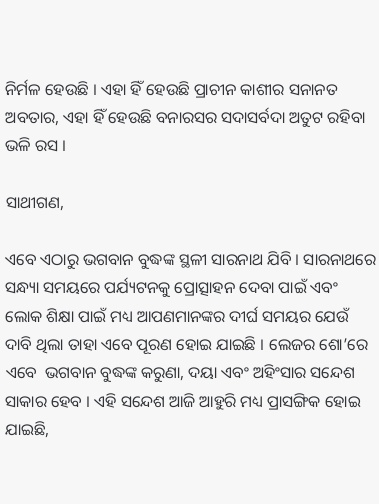ନିର୍ମଳ ହେଉଛି । ଏହା ହିଁ ହେଉଛି ପ୍ରାଚୀନ କାଶୀର ସନାନତ ଅବତାର, ଏହା ହିଁ ହେଉଛି ବନାରସର ସଦାସର୍ବଦା ଅତୁଟ ରହିବା ଭଳି ରସ ।

ସାଥୀଗଣ,

ଏବେ ଏଠାରୁ ଭଗବାନ ବୁଦ୍ଧଙ୍କ ସ୍ଥଳୀ ସାରନାଥ ଯିବି । ସାରନାଥରେ ସନ୍ଧ୍ୟା ସମୟରେ ପର୍ଯ୍ୟଟନକୁ ପ୍ରୋତ୍ସାହନ ଦେବା ପାଇଁ ଏବଂ ଲୋକ ଶିକ୍ଷା ପାଇଁ ମଧ୍ୟ ଆପଣମାନଙ୍କର ଦୀର୍ଘ ସମୟର ଯେଉଁ ଦାବି ଥିଲା ତାହା ଏବେ ପୂରଣ ହୋଇ ଯାଇଛି । ଲେଜର ଶୋ’ରେ ଏବେ  ଭଗବାନ ବୁଦ୍ଧଙ୍କ କରୁଣା, ଦୟା ଏବଂ ଅହିଂସାର ସନ୍ଦେଶ ସାକାର ହେବ । ଏହି ସନ୍ଦେଶ ଆଜି ଆହୁରି ମଧ୍ୟ ପ୍ରାସଙ୍ଗିକ ହୋଇ ଯାଇଛି,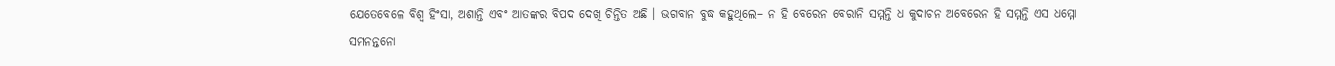ଯେତେବେଳେ ବିଶ୍ୱ ହିଂସା, ଅଶାନ୍ତି ଏବଂ ଆତଙ୍କର ବିପଦ ଦେଖି ଚିନ୍ତିତ ଅଛି । ଭଗବାନ ବୁଦ୍ଧ କହୁଥିଲେ– ନ ହି ବେରେନ ବେରାନି ସମ୍ମନ୍ତି ଧ କୁଦାଚନ ଅବେରେନ ହି ସମ୍ମନ୍ତି ଏସ ଧମ୍ମୋ ସମନନ୍ତନୋ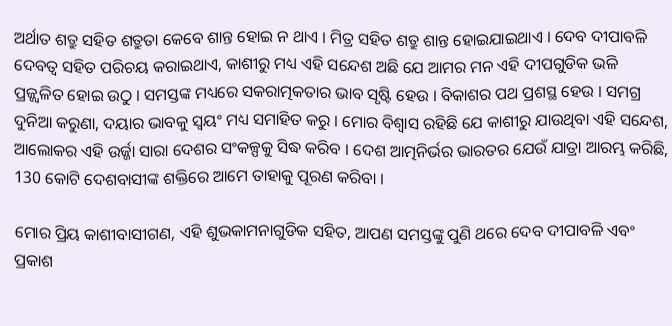ଅର୍ଥାତ ଶତ୍ରୁ ସହିତ ଶତ୍ରୁତା କେବେ ଶାନ୍ତ ହୋଇ ନ ଥାଏ । ମିତ୍ର ସହିତ ଶତ୍ରୁ ଶାନ୍ତ ହୋଇଯାଇଥାଏ । ଦେବ ଦୀପାବଳି ଦେବତ୍ୱ ସହିତ ପରିଚୟ କରାଇଥାଏ, କାଶୀରୁ ମଧ୍ୟ ଏହି ସନ୍ଦେଶ ଅଛି ଯେ ଆମର ମନ ଏହି ଦୀପଗୁଡିକ ଭଳି ପ୍ରଜ୍ଜ୍ୱଳିତ ହୋଇ ଉଠୁ । ସମସ୍ତଙ୍କ ମଧ୍ୟରେ ସକରାତ୍ମକତାର ଭାବ ସୃଷ୍ଟି ହେଉ । ବିକାଶର ପଥ ପ୍ରଶସ୍ଥ ହେଉ । ସମଗ୍ର ଦୁନିଆ କରୁଣା, ଦୟାର ଭାବକୁ ସ୍ୱୟଂ ମଧ୍ୟ ସମାହିତ କରୁ । ମୋର ବିଶ୍ୱାସ ରହିଛି ଯେ କାଶୀରୁ ଯାଉଥିବା ଏହି ସନ୍ଦେଶ, ଆଲୋକର ଏହି ଉର୍ଜ୍ଜା ସାରା ଦେଶର ସଂକଳ୍ପକୁ ସିଦ୍ଧ କରିବ । ଦେଶ ଆତ୍ମନିର୍ଭର ଭାରତର ଯେଉଁ ଯାତ୍ରା ଆରମ୍ଭ କରିଛି, 130 କୋଟି ଦେଶବାସୀଙ୍କ ଶକ୍ତିରେ ଆମେ ତାହାକୁ ପୂରଣ କରିବା ।

ମୋର ପ୍ରିୟ କାଶୀବାସୀଗଣ, ଏହି ଶୁଭକାମନାଗୁଡିକ ସହିତ, ଆପଣ ସମସ୍ତଙ୍କୁ ପୁଣି ଥରେ ଦେବ ଦୀପାବଳି ଏବଂ ପ୍ରକାଶ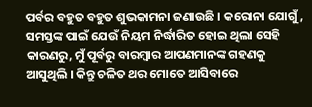ପର୍ବର ବହୁତ ବହୁତ ଶୁଭକାମନା ଜଣାଉଛି । କରୋନା ଯୋଗୁଁ, ସମସ୍ତଙ୍କ ପାଇଁ ଯେଉଁ ନିୟମ ନିର୍ଦ୍ଧାରିତ ହୋଇ ଥିଲା ସେହି କାରଣରୁ, ମୁଁ ପୂର୍ବରୁ ବାରମ୍ବାର ଆପଣମାନଙ୍କ ଗହଣକୁ ଆସୁଥିଲି । କିନ୍ତୁ ଚଳିତ ଥର ମୋତେ ଆସିବାରେ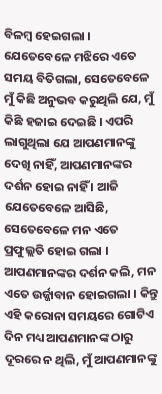ବିଳମ୍ବ ହେଇଗଲା । ଯେତେବେଳେ ମଝିରେ ଏତେ ସମୟ ବିତିଗଲା, ସେତେବେଳେ ମୁଁ କିଛି ଅନୁଭବ କରୁଥିଲି ଯେ, ମୁଁ କିଛି ହଜାଇ ଦେଇଛି । ଏପରି ଲାଗୁଥିଲା ଯେ ଆପଣମାନଙ୍କୁ ଦେଖି ନାହିଁ, ଆପଣମାନଙ୍କର ଦର୍ଶନ ହୋଇ ନାହିଁ । ଆଜି ଯେତେବେଳେ ଆସିଛି, ସେତେବେଳେ ମନ ଏତେ ପ୍ରଫୁଲ୍ଲତି ହୋଇ ଗଲା । ଆପଣମାନଙ୍କର ଦର୍ଶନ କଲି, ମନ ଏତେ ଉର୍ଜ୍ଜାବାନ ହୋଇଗଲା । କିନ୍ତୁ ଏହି କରୋନା ସମୟରେ ଗୋଟିଏ ଦିନ ମଧ୍ୟ ଆପଣମାନଙ୍କ ଠାରୁ ଦୂରରେ ନ ଥିଲି, ମୁଁ ଆପଣମାନଙ୍କୁ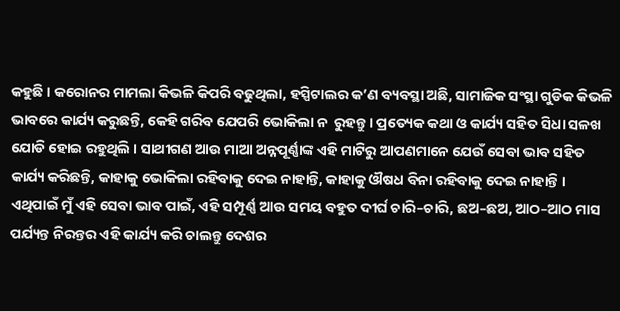କହୁଛି । କରୋନର ମାମଲା କିଭଳି କିପରି ବଢୁଥିଲା, ହସ୍ପିଟାଲର କ’ଣ ବ୍ୟବସ୍ଥା ଅଛି, ସାମାଜିକ ସଂସ୍ଥା ଗୁଡିକ କିଭଳି ଭାବରେ କାର୍ଯ୍ୟ କରୁଛନ୍ତି, କେହି ଗରିବ ଯେପରି ଭୋକିଲା ନ  ରୁହନ୍ତୁ । ପ୍ରତ୍ୟେକ କଥା ଓ କାର୍ଯ୍ୟ ସହିତ ସିଧା ସଳଖ ଯୋଡି ହୋଇ ରହୁଥିଲି । ସାଥୀଗଣ ଆଉ ମାଆ ଅନ୍ନପୂର୍ଣ୍ଣାଙ୍କ ଏହି ମାଟିରୁ ଆପଣମାନେ ଯେଉଁ ସେବା ଭାବ ସହିତ କାର୍ଯ୍ୟ କରିଛନ୍ତି, କାହାକୁ ଭୋକିଲା ରହିବାକୁ ଦେଇ ନାହାନ୍ତି, କାହାକୁ ଔଷଧ ବିନା ରହିବାକୁ ଦେଇ ନାହାନ୍ତି । ଏଥିପାଇଁ ମୁଁ ଏହି ସେବା ଭାବ ପାଇଁ, ଏହି ସମ୍ପୂର୍ଣ୍ଣ ଆଉ ସମୟ ବହୁତ ଦୀର୍ଘ ଚାରି–ଚାରି, ଛଅ–ଛଅ, ଆଠ–ଆଠ ମାସ ପର୍ଯ୍ୟନ୍ତ ନିରନ୍ତର ଏହି କାର୍ଯ୍ୟ କରି ଚାଲନ୍ତୁ ଦେଶର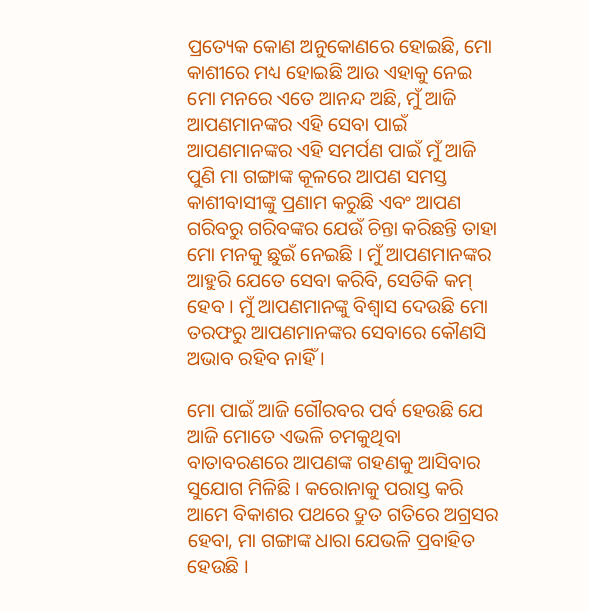ପ୍ରତ୍ୟେକ କୋଣ ଅନୁକୋଣରେ ହୋଇଛି, ମୋ କାଶୀରେ ମଧ୍ୟ ହୋଇଛି ଆଉ ଏହାକୁ ନେଇ ମୋ ମନରେ ଏତେ ଆନନ୍ଦ ଅଛି, ମୁଁ ଆଜି ଆପଣମାନଙ୍କର ଏହି ସେବା ପାଇଁ ଆପଣମାନଙ୍କର ଏହି ସମର୍ପଣ ପାଇଁ ମୁଁ ଆଜି ପୁଣି ମା ଗଙ୍ଗାଙ୍କ କୂଳରେ ଆପଣ ସମସ୍ତ କାଶୀବାସୀଙ୍କୁ ପ୍ରଣାମ କରୁଛି ଏବଂ ଆପଣ ଗରିବରୁ ଗରିବଙ୍କର ଯେଉଁ ଚିନ୍ତା କରିଛନ୍ତି ତାହା ମୋ ମନକୁ ଛୁଇଁ ନେଇଛି । ମୁଁ ଆପଣମାନଙ୍କର ଆହୁରି ଯେତେ ସେବା କରିବି, ସେତିକି କମ୍ ହେବ । ମୁଁ ଆପଣମାନଙ୍କୁ ବିଶ୍ୱାସ ଦେଉଛି ମୋ ତରଫରୁ ଆପଣମାନଙ୍କର ସେବାରେ କୌଣସି ଅଭାବ ରହିବ ନାହିଁ ।

ମୋ ପାଇଁ ଆଜି ଗୌରବର ପର୍ବ ହେଉଛି ଯେ ଆଜି ମୋତେ ଏଭଳି ଚମକୁଥିବା ବାତାବରଣରେ ଆପଣଙ୍କ ଗହଣକୁ ଆସିବାର ସୁଯୋଗ ମିଳିଛି । କରୋନାକୁ ପରାସ୍ତ କରି ଆମେ ବିକାଶର ପଥରେ ଦ୍ରୁତ ଗତିରେ ଅଗ୍ରସର ହେବା, ମା ଗଙ୍ଗାଙ୍କ ଧାରା ଯେଭଳି ପ୍ରବାହିତ ହେଉଛି ।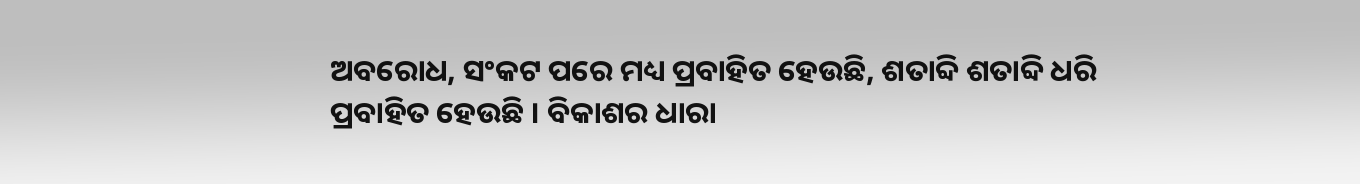ଅବରୋଧ, ସଂକଟ ପରେ ମଧ୍ୟ ପ୍ରବାହିତ ହେଉଛି, ଶତାବ୍ଦି ଶତାବ୍ଦି ଧରି ପ୍ରବାହିତ ହେଉଛି । ବିକାଶର ଧାରା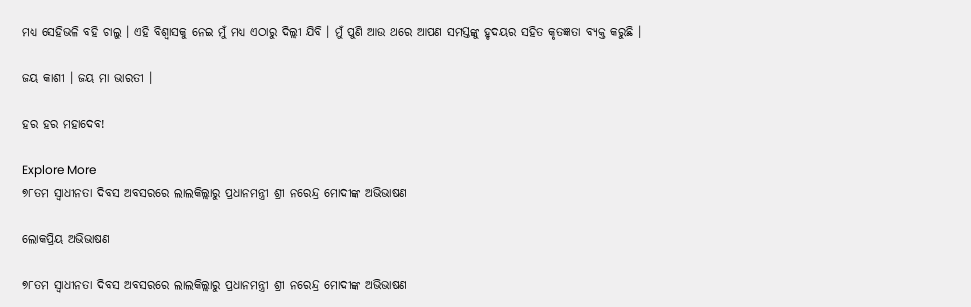ମଧ୍ୟ ସେହିଭଳି ବହି ଚାଲୁ । ଏହି ବିଶ୍ୱାସକୁ ନେଇ ମୁଁ ମଧ୍ୟ ଏଠାରୁ ଦିଲ୍ଲୀ ଯିବି । ମୁଁ ପୁଣି ଆଉ ଥରେ ଆପଣ ସମସ୍ତଙ୍କୁ ହୃଦୟର ସହିତ କୃତଜ୍ଞତା ବ୍ୟକ୍ତ କରୁଛି ।

ଜୟ କାଶୀ । ଜୟ ମା ଭାରତୀ ।

ହର ହର ମହାଦେବ!

Explore More
୭୮ତମ ସ୍ୱାଧୀନତା ଦିବସ ଅବସରରେ ଲାଲକିଲ୍ଲାରୁ ପ୍ରଧାନମନ୍ତ୍ରୀ ଶ୍ରୀ ନରେନ୍ଦ୍ର ମୋଦୀଙ୍କ ଅଭିଭାଷଣ

ଲୋକପ୍ରିୟ ଅଭିଭାଷଣ

୭୮ତମ ସ୍ୱାଧୀନତା ଦିବସ ଅବସରରେ ଲାଲକିଲ୍ଲାରୁ ପ୍ରଧାନମନ୍ତ୍ରୀ ଶ୍ରୀ ନରେନ୍ଦ୍ର ମୋଦୀଙ୍କ ଅଭିଭାଷଣ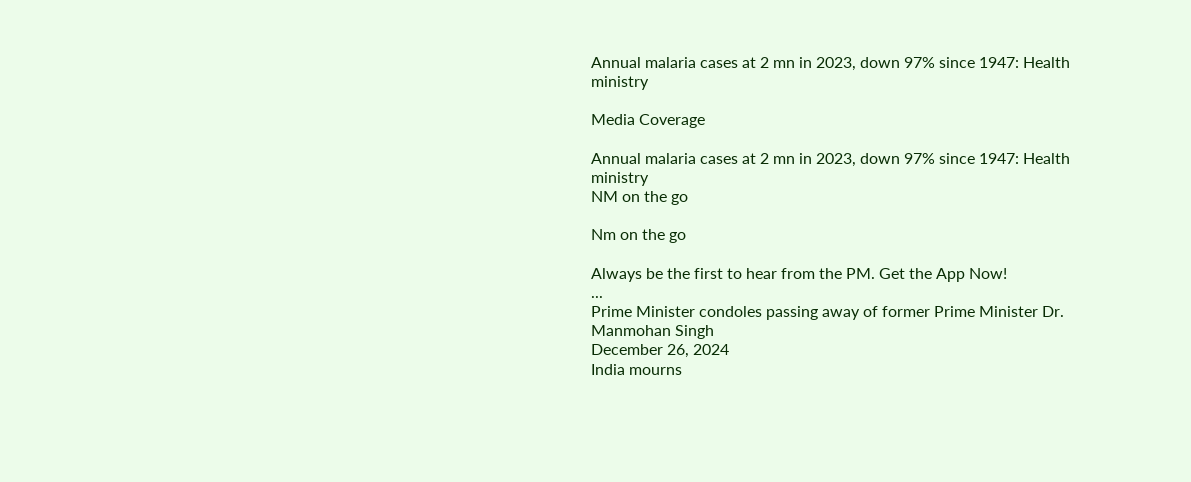Annual malaria cases at 2 mn in 2023, down 97% since 1947: Health ministry

Media Coverage

Annual malaria cases at 2 mn in 2023, down 97% since 1947: Health ministry
NM on the go

Nm on the go

Always be the first to hear from the PM. Get the App Now!
...
Prime Minister condoles passing away of former Prime Minister Dr. Manmohan Singh
December 26, 2024
India mourns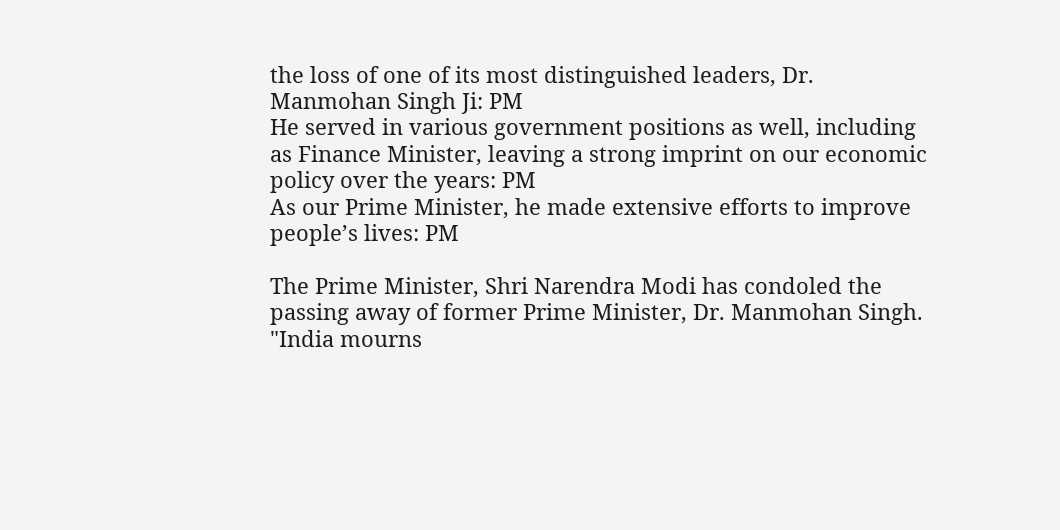the loss of one of its most distinguished leaders, Dr. Manmohan Singh Ji: PM
He served in various government positions as well, including as Finance Minister, leaving a strong imprint on our economic policy over the years: PM
As our Prime Minister, he made extensive efforts to improve people’s lives: PM

The Prime Minister, Shri Narendra Modi has condoled the passing away of former Prime Minister, Dr. Manmohan Singh. "India mourns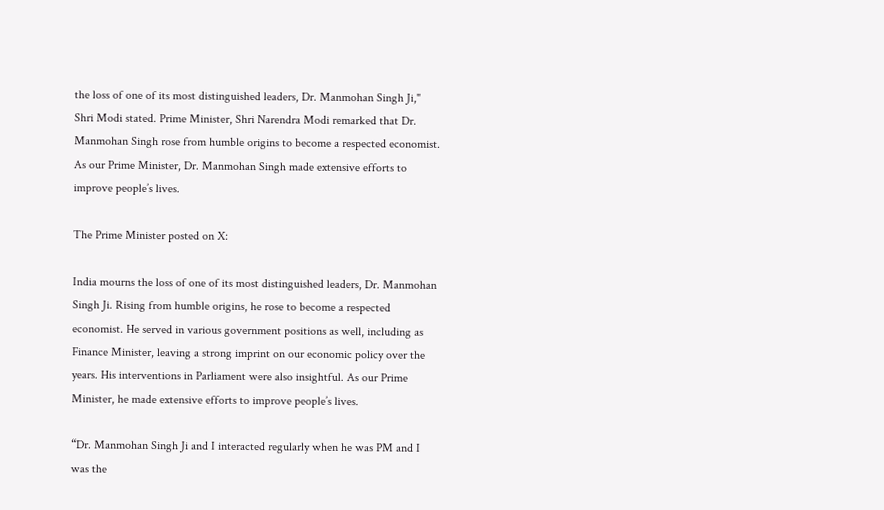the loss of one of its most distinguished leaders, Dr. Manmohan Singh Ji," Shri Modi stated. Prime Minister, Shri Narendra Modi remarked that Dr. Manmohan Singh rose from humble origins to become a respected economist. As our Prime Minister, Dr. Manmohan Singh made extensive efforts to improve people’s lives.

The Prime Minister posted on X:

India mourns the loss of one of its most distinguished leaders, Dr. Manmohan Singh Ji. Rising from humble origins, he rose to become a respected economist. He served in various government positions as well, including as Finance Minister, leaving a strong imprint on our economic policy over the years. His interventions in Parliament were also insightful. As our Prime Minister, he made extensive efforts to improve people’s lives.

“Dr. Manmohan Singh Ji and I interacted regularly when he was PM and I was the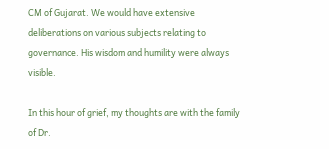CM of Gujarat. We would have extensive deliberations on various subjects relating to governance. His wisdom and humility were always visible.

In this hour of grief, my thoughts are with the family of Dr.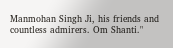Manmohan Singh Ji, his friends and countless admirers. Om Shanti."